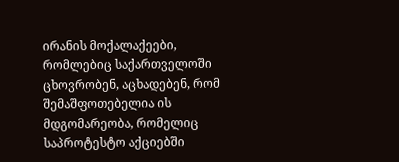ირანის მოქალაქეები, რომლებიც საქართველოში ცხოვრობენ, აცხადებენ, რომ შემაშფოთებელია ის მდგომარეობა, რომელიც საპროტესტო აქციებში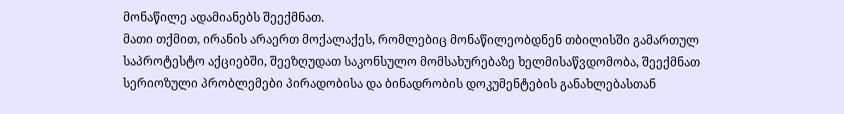მონაწილე ადამიანებს შეექმნათ.
მათი თქმით, ირანის არაერთ მოქალაქეს, რომლებიც მონაწილეობდნენ თბილისში გამართულ საპროტესტო აქციებში, შეეზღუდათ საკონსულო მომსახურებაზე ხელმისაწვდომობა, შეექმნათ სერიოზული პრობლემები პირადობისა და ბინადრობის დოკუმენტების განახლებასთან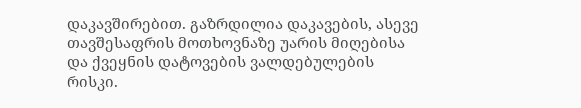დაკავშირებით. გაზრდილია დაკავების, ასევე თავშესაფრის მოთხოვნაზე უარის მიღებისა და ქვეყნის დატოვების ვალდებულების რისკი.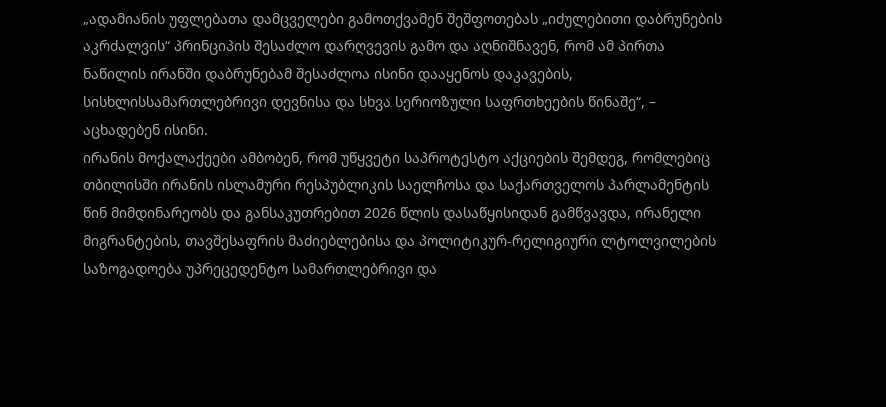„ადამიანის უფლებათა დამცველები გამოთქვამენ შეშფოთებას „იძულებითი დაბრუნების აკრძალვის“ პრინციპის შესაძლო დარღვევის გამო და აღნიშნავენ, რომ ამ პირთა ნაწილის ირანში დაბრუნებამ შესაძლოა ისინი დააყენოს დაკავების, სისხლისსამართლებრივი დევნისა და სხვა სერიოზული საფრთხეების წინაშე“, – აცხადებენ ისინი.
ირანის მოქალაქეები ამბობენ, რომ უწყვეტი საპროტესტო აქციების შემდეგ, რომლებიც თბილისში ირანის ისლამური რესპუბლიკის საელჩოსა და საქართველოს პარლამენტის წინ მიმდინარეობს და განსაკუთრებით 2026 წლის დასაწყისიდან გამწვავდა, ირანელი მიგრანტების, თავშესაფრის მაძიებლებისა და პოლიტიკურ-რელიგიური ლტოლვილების საზოგადოება უპრეცედენტო სამართლებრივი და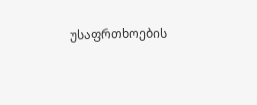უსაფრთხოების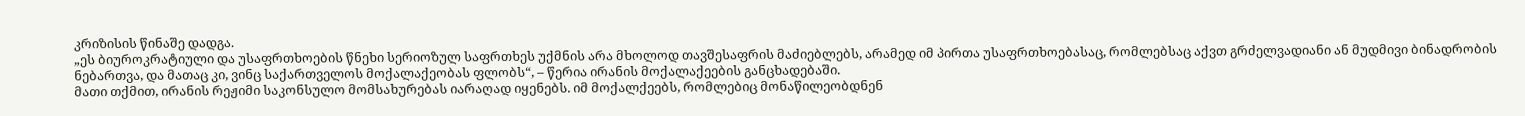კრიზისის წინაშე დადგა.
„ეს ბიუროკრატიული და უსაფრთხოების წნეხი სერიოზულ საფრთხეს უქმნის არა მხოლოდ თავშესაფრის მაძიებლებს, არამედ იმ პირთა უსაფრთხოებასაც, რომლებსაც აქვთ გრძელვადიანი ან მუდმივი ბინადრობის ნებართვა, და მათაც კი, ვინც საქართველოს მოქალაქეობას ფლობს“, – წერია ირანის მოქალაქეების განცხადებაში.
მათი თქმით, ირანის რეჟიმი საკონსულო მომსახურებას იარაღად იყენებს. იმ მოქალქეებს, რომლებიც მონაწილეობდნენ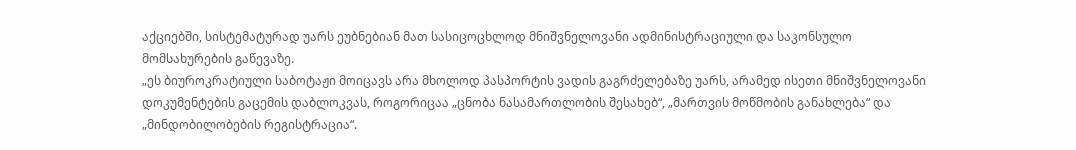აქციებში, სისტემატურად უარს ეუბნებიან მათ სასიცოცხლოდ მნიშვნელოვანი ადმინისტრაციული და საკონსულო მომსახურების გაწევაზე.
„ეს ბიუროკრატიული საბოტაჟი მოიცავს არა მხოლოდ პასპორტის ვადის გაგრძელებაზე უარს, არამედ ისეთი მნიშვნელოვანი დოკუმენტების გაცემის დაბლოკვას, როგორიცაა „ცნობა ნასამართლობის შესახებ“, „მართვის მოწმობის განახლება“ და „მინდობილობების რეგისტრაცია“.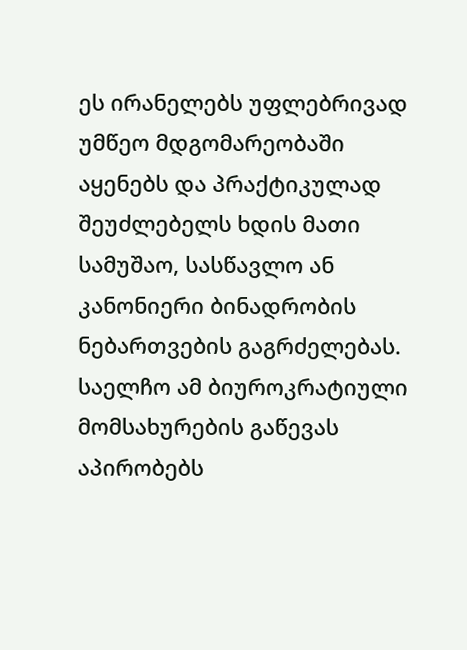ეს ირანელებს უფლებრივად უმწეო მდგომარეობაში აყენებს და პრაქტიკულად შეუძლებელს ხდის მათი სამუშაო, სასწავლო ან კანონიერი ბინადრობის ნებართვების გაგრძელებას. საელჩო ამ ბიუროკრატიული მომსახურების გაწევას აპირობებს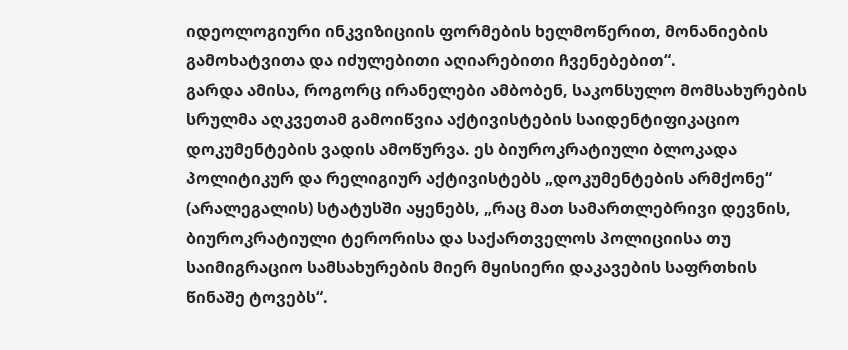იდეოლოგიური ინკვიზიციის ფორმების ხელმოწერით, მონანიების გამოხატვითა და იძულებითი აღიარებითი ჩვენებებით“.
გარდა ამისა, როგორც ირანელები ამბობენ, საკონსულო მომსახურების სრულმა აღკვეთამ გამოიწვია აქტივისტების საიდენტიფიკაციო დოკუმენტების ვადის ამოწურვა. ეს ბიუროკრატიული ბლოკადა პოლიტიკურ და რელიგიურ აქტივისტებს „დოკუმენტების არმქონე“ (არალეგალის) სტატუსში აყენებს, „რაც მათ სამართლებრივი დევნის, ბიუროკრატიული ტერორისა და საქართველოს პოლიციისა თუ საიმიგრაციო სამსახურების მიერ მყისიერი დაკავების საფრთხის წინაშე ტოვებს“.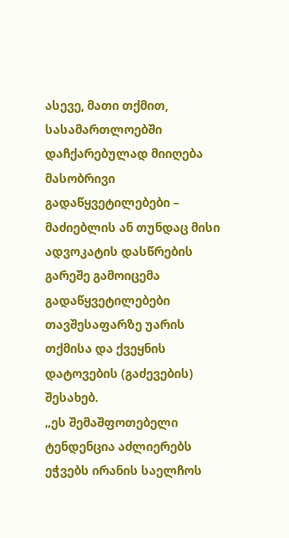ასევე, მათი თქმით, სასამართლოებში დაჩქარებულად მიიღება მასობრივი გადაწყვეტილებები – მაძიებლის ან თუნდაც მისი ადვოკატის დასწრების გარეშე გამოიცემა გადაწყვეტილებები თავშესაფარზე უარის თქმისა და ქვეყნის დატოვების (გაძევების) შესახებ.
„ეს შემაშფოთებელი ტენდენცია აძლიერებს ეჭვებს ირანის საელჩოს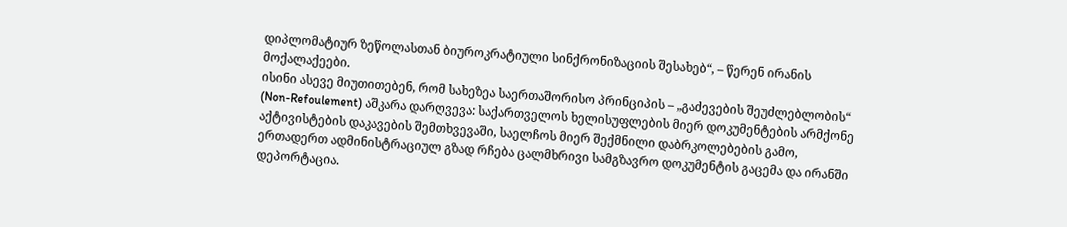დიპლომატიურ ზეწოლასთან ბიუროკრატიული სინქრონიზაციის შესახებ“, – წერენ ირანის მოქალაქეები.
ისინი ასევე მიუთითებენ, რომ სახეზეა საერთაშორისო პრინციპის – „გაძევების შეუძლებლობის“ (Non-Refoulement) აშკარა დარღვევა: საქართველოს ხელისუფლების მიერ დოკუმენტების არმქონე აქტივისტების დაკავების შემთხვევაში, საელჩოს მიერ შექმნილი დაბრკოლებების გამო, ერთადერთ ადმინისტრაციულ გზად რჩება ცალმხრივი სამგზავრო დოკუმენტის გაცემა და ირანში დეპორტაცია.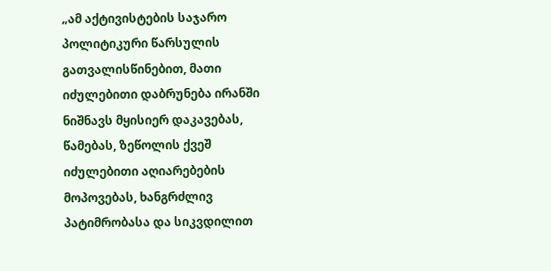„ამ აქტივისტების საჯარო პოლიტიკური წარსულის გათვალისწინებით, მათი იძულებითი დაბრუნება ირანში ნიშნავს მყისიერ დაკავებას, წამებას, ზეწოლის ქვეშ იძულებითი აღიარებების მოპოვებას, ხანგრძლივ პატიმრობასა და სიკვდილით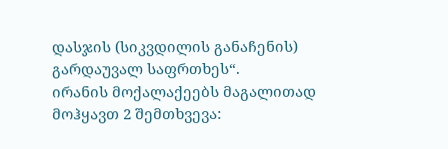დასჯის (სიკვდილის განაჩენის) გარდაუვალ საფრთხეს“.
ირანის მოქალაქეებს მაგალითად მოჰყავთ 2 შემთხვევა: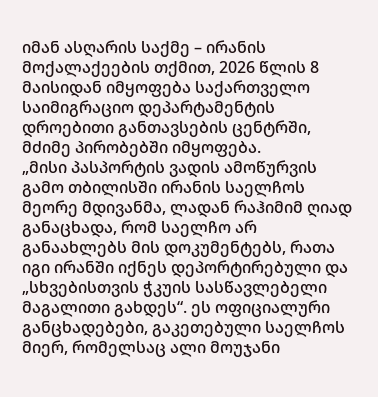იმან ასღარის საქმე – ირანის მოქალაქეების თქმით, 2026 წლის 8 მაისიდან იმყოფება საქართველო საიმიგრაციო დეპარტამენტის დროებითი განთავსების ცენტრში, მძიმე პირობებში იმყოფება.
„მისი პასპორტის ვადის ამოწურვის გამო თბილისში ირანის საელჩოს მეორე მდივანმა, ლადან რაჰიმიმ ღიად განაცხადა, რომ საელჩო არ განაახლებს მის დოკუმენტებს, რათა იგი ირანში იქნეს დეპორტირებული და „სხვებისთვის ჭკუის სასწავლებელი მაგალითი გახდეს“. ეს ოფიციალური განცხადებები, გაკეთებული საელჩოს მიერ, რომელსაც ალი მოუჯანი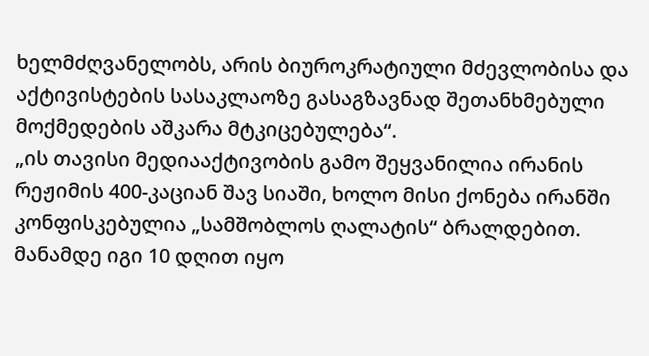ხელმძღვანელობს, არის ბიუროკრატიული მძევლობისა და აქტივისტების სასაკლაოზე გასაგზავნად შეთანხმებული მოქმედების აშკარა მტკიცებულება“.
„ის თავისი მედიააქტივობის გამო შეყვანილია ირანის რეჟიმის 400-კაციან შავ სიაში, ხოლო მისი ქონება ირანში კონფისკებულია „სამშობლოს ღალატის“ ბრალდებით. მანამდე იგი 10 დღით იყო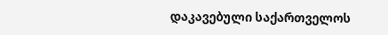დაკავებული საქართველოს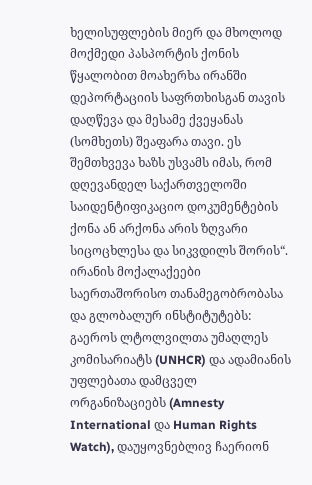ხელისუფლების მიერ და მხოლოდ მოქმედი პასპორტის ქონის წყალობით მოახერხა ირანში დეპორტაციის საფრთხისგან თავის დაღწევა და მესამე ქვეყანას (სომხეთს) შეაფარა თავი. ეს შემთხვევა ხაზს უსვამს იმას, რომ დღევანდელ საქართველოში საიდენტიფიკაციო დოკუმენტების ქონა ან არქონა არის ზღვარი სიცოცხლესა და სიკვდილს შორის“.
ირანის მოქალაქეები საერთაშორისო თანამეგობრობასა და გლობალურ ინსტიტუტებს: გაეროს ლტოლვილთა უმაღლეს კომისარიატს (UNHCR) და ადამიანის უფლებათა დამცველ ორგანიზაციებს (Amnesty International და Human Rights Watch), დაუყოვნებლივ ჩაერიონ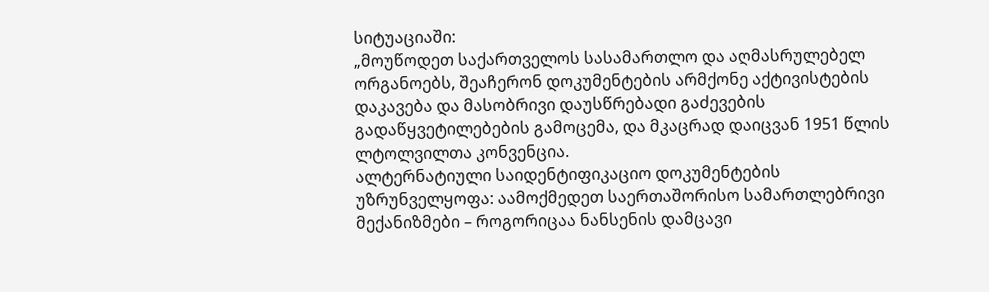სიტუაციაში:
„მოუწოდეთ საქართველოს სასამართლო და აღმასრულებელ ორგანოებს, შეაჩერონ დოკუმენტების არმქონე აქტივისტების დაკავება და მასობრივი დაუსწრებადი გაძევების გადაწყვეტილებების გამოცემა, და მკაცრად დაიცვან 1951 წლის ლტოლვილთა კონვენცია.
ალტერნატიული საიდენტიფიკაციო დოკუმენტების უზრუნველყოფა: აამოქმედეთ საერთაშორისო სამართლებრივი მექანიზმები – როგორიცაა ნანსენის დამცავი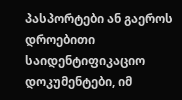პასპორტები ან გაეროს დროებითი საიდენტიფიკაციო დოკუმენტები, იმ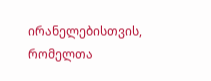ირანელებისთვის, რომელთა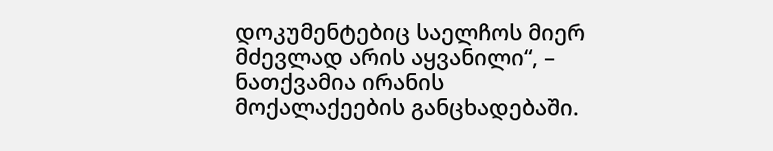დოკუმენტებიც საელჩოს მიერ მძევლად არის აყვანილი“, – ნათქვამია ირანის მოქალაქეების განცხადებაში.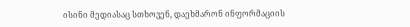ისინი მედიასაც სთხოვენ, დაეხმარონ ინფორმაციის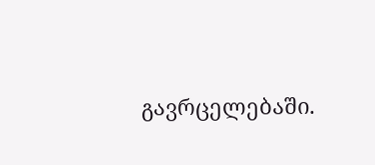გავრცელებაში.